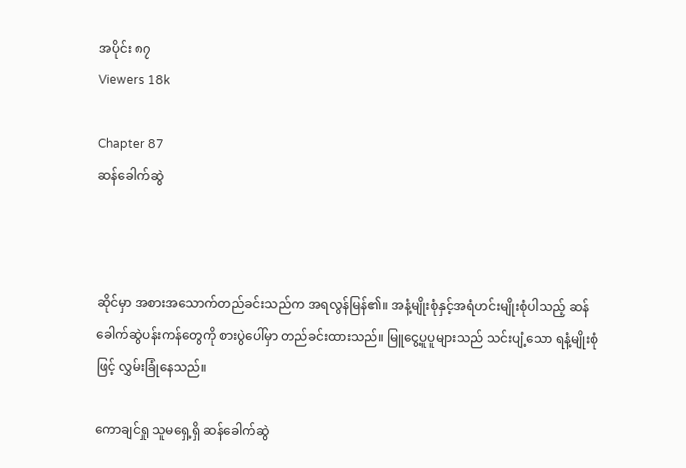အပိုင်း ၈၇
Viewers 18k

Chapter 87
ဆန်ခေါက်ဆွဲ



ဆိုင်မှာ အစားအသောက်တည်ခင်းသည်က အရလွန်မြန်၏။ အနံ့မျိုးစုံနှင့်အရံဟင်းမျိုးစုံပါသည့် ဆန်ခေါက်ဆွဲပန်းကန်တွေကို စားပွဲပေါ်မှာ တည်ခင်းထားသည်။ မြူငွေ့ပူပူများသည် သင်းပျံ့သော ရနံ့မျိုးစုံဖြင့် လွှမ်းခြုံနေသည်။

ကောချင်ရှု သူမရှေ့ရှိ ဆန်ခေါက်ဆွဲ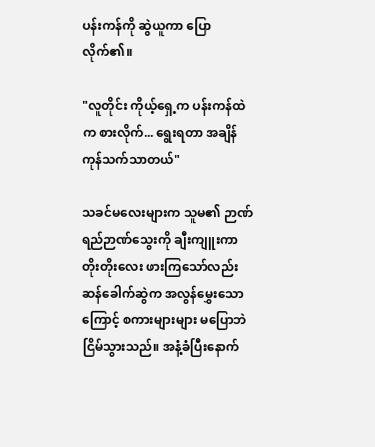ပန်းကန်ကို ဆွဲယူကာ ပြောလိုက်၏။

"လူတိုင်း ကိုယ့်ရှေ့က ပန်းကန်ထဲက စားလိုက်... ရွေးရတာ အချိန်ကုန်သက်သာတယ်"

သခင်မလေးများက သူမ၏ ဉာဏ်ရည်ဉာဏ်သွေးကို ချီးကျူးကာ တိုးတိုးလေး ဖားကြသော်လည်း ဆန်ခေါက်ဆွဲက အလွန်မွှေးသောကြောင့် စကားများများ မပြောဘဲ ငြိမ်သွားသည်။ အနံ့ခံပြီးနောက်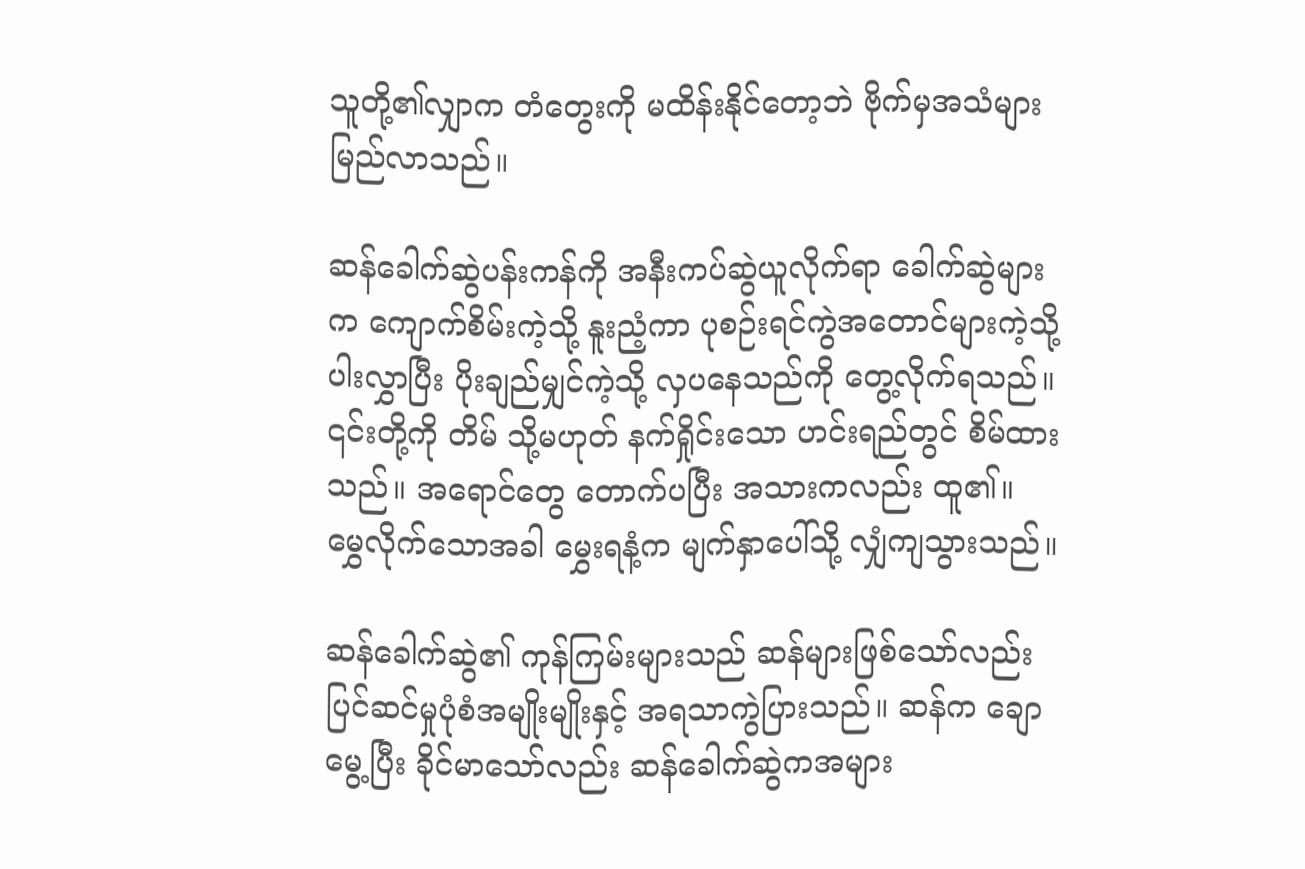သူတို့၏လျှာက တံတွေးကို မထိန်းနိုင်တော့ဘဲ ဗိုက်မှအသံများ မြည်လာသည်။

ဆန်ခေါက်ဆွဲပန်းကန်ကို အနီးကပ်ဆွဲယူလိုက်ရာ ခေါက်ဆွဲများက ကျောက်စိမ်းကဲ့သို့ နူးညံ့ကာ ပုစဉ်းရင်ကွဲအတောင်များကဲ့သို့ ပါးလွှာပြီး ပိုးချည်မျှင်ကဲ့သို့ လှပနေသည်ကို တွေ့လိုက်ရသည်။ ၎င်းတို့ကို တိမ် သို့မဟုတ် နက်ရှိုင်းသော ဟင်းရည်တွင် စိမ်ထားသည်။ အရောင်တွေ တောက်ပပြီး အသားကလည်း ထူ၏။ မွှေလိုက်သောအခါ မွှေးရနံ့က မျက်နှာပေါ်သို့ လျှံကျသွားသည်။

ဆန်ခေါက်ဆွဲ၏ ကုန်ကြမ်းများသည် ဆန်များဖြစ်သော်လည်း ပြင်ဆင်မှုပုံစံအမျိုးမျိုးနှင့် အရသာကွဲပြားသည်။ ဆန်က ချောမွေ့ပြီး ခိုင်မာသော်လည်း ဆန်ခေါက်ဆွဲကအများ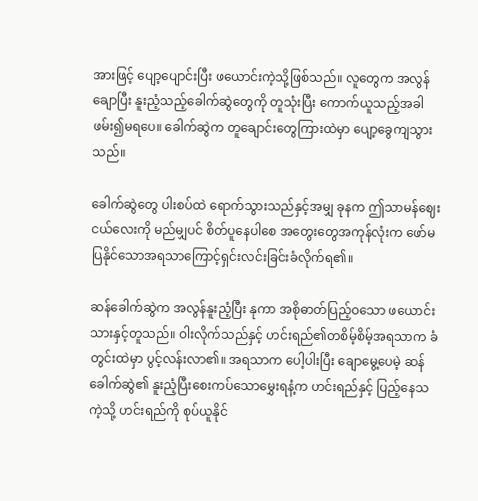အားဖြင့် ပျော့ပျောင်းပြီး ဖယောင်းကဲ့သို့ဖြစ်သည်။ လူတွေက အလွန်ချောပြီး နူးညံ့သည့်ခေါက်ဆွဲတွေကို တူသုံးပြီး ကောက်ယူသည့်အခါ ဖမ်း၍မရပေ။ ခေါက်ဆွဲက တူချောင်းတွေကြားထဲမှာ ပျော့ခွေကျသွားသည်။

ခေါက်ဆွဲတွေ ပါးစပ်ထဲ ရောက်သွားသည်နှင့်အမျှ ခုနက ဤသာမန်ဈေးငယ်လေးကို မည်မျှပင် စိတ်ပူနေပါစေ အတွေးတွေအကုန်လုံးက ဖော်မပြနိုင်သောအရသာကြောင့်ရှင်းလင်းခြင်းခံလိုက်ရ၏။

ဆန်ခေါက်ဆွဲက အလွန်နူးညံ့ပြီး နုကာ အစိုဓာတ်ပြည့်ဝသော ဖယောင်းသားနှင့်တူသည်။ ဝါးလိုက်သည်နှင့် ဟင်းရည်၏တစိမ့်စိမ့်အရသာက ခံတွင်းထဲမှာ ပွင့်လန်းလာ၏။ အရသာက ပေါ့ပါးပြီး ချောမွေ့ပေမဲ့ ဆန်ခေါက်ဆွဲ၏ နူးညံ့ပြီးစေးကပ်သောမွှေးရနံ့က ဟင်းရည်နှင့် ပြည့်နေသကဲ့သို့ ဟင်းရည်ကို စုပ်ယူနိုင်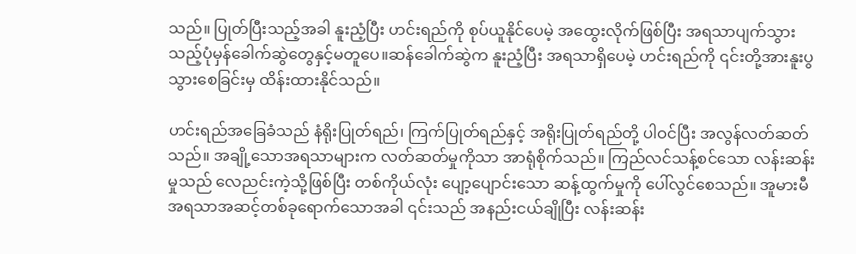သည်။ ပြုတ်ပြီးသည့်အခါ နူးညံ့ပြီး ဟင်းရည်ကို စုပ်ယူနိုင်ပေမဲ့ အထွေးလိုက်ဖြစ်ပြီး အရသာပျက်သွားသည့်ပုံမှန်ခေါက်ဆွဲတွေနှင့်မတူပေ။ဆန်ခေါက်ဆွဲက နူးညံ့ပြီး အရသာရှိပေမဲ့ ဟင်းရည်ကို ၎င်းတို့အားနူးပွသွားစေခြင်းမှ ထိန်းထားနိုင်သည်။

ဟင်းရည်အခြေခံသည် နံရိုးပြုတ်ရည်၊ ကြက်ပြုတ်ရည်နှင့် အရိုးပြုတ်ရည်တို့ ပါဝင်ပြီး အလွန်လတ်ဆတ်သည်။ အချို့သောအရသာများက လတ်ဆတ်မှုကိုသာ အာရုံစိုက်သည်။ ကြည်လင်သန့်စင်သော လန်းဆန်းမှုသည် လေညင်းကဲ့သို့ဖြစ်ပြီး တစ်ကိုယ်လုံး ပျော့ပျောင်းသော ဆန့်ထွက်မှုကို ပေါ်လွင်စေသည်။ အူမားမီအရသာအဆင့်တစ်ခုရောက်သောအခါ ၎င်းသည် အနည်းငယ်ချိုပြီး လန်းဆန်း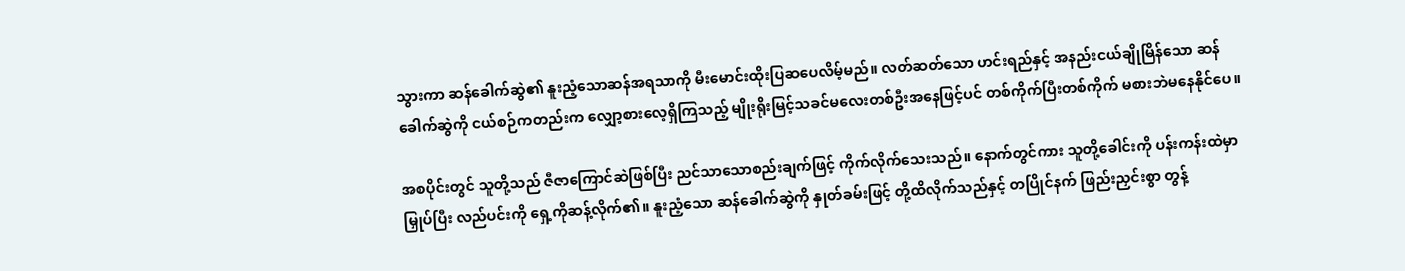သွားကာ ဆန်ခေါက်ဆွဲ၏ နူးညံ့သောဆန်အရသာကို မီးမောင်းထိုးပြဆပေလိမ့်မည်။ လတ်ဆတ်သော ဟင်းရည်နှင့် အနည်းငယ်ချိုမြိန်သော ဆန်ခေါက်ဆွဲကို ငယ်စဉ်ကတည်းက လျှော့စားလေ့ရှိကြသည့် မျိုးရိုးမြင့်သခင်မလေးတစ်ဦးအနေဖြင့်ပင် တစ်ကိုက်ပြီးတစ်ကိုက် မစားဘဲမနေနိုင်ပေ။

အစပိုင်းတွင် သူတို့သည် ဇီဇာကြောင်ဆဲဖြစ်ပြီး ညင်သာသောစည်းချက်ဖြင့် ကိုက်လိုက်သေးသည်။ နောက်တွင်ကား သူတို့ခေါင်းကို ပန်းကန်းထဲမှာမြှုပ်ပြီး လည်ပင်းကို ရှေ့ကိုဆန့်လိုက်၏။ နူးညံ့သော ဆန်ခေါက်ဆွဲကို နှုတ်ခမ်းဖြင့် တို့ထိလိုက်သည်နှင့် တပြိုင်နက် ဖြည်းညှင်းစွာ တွန့်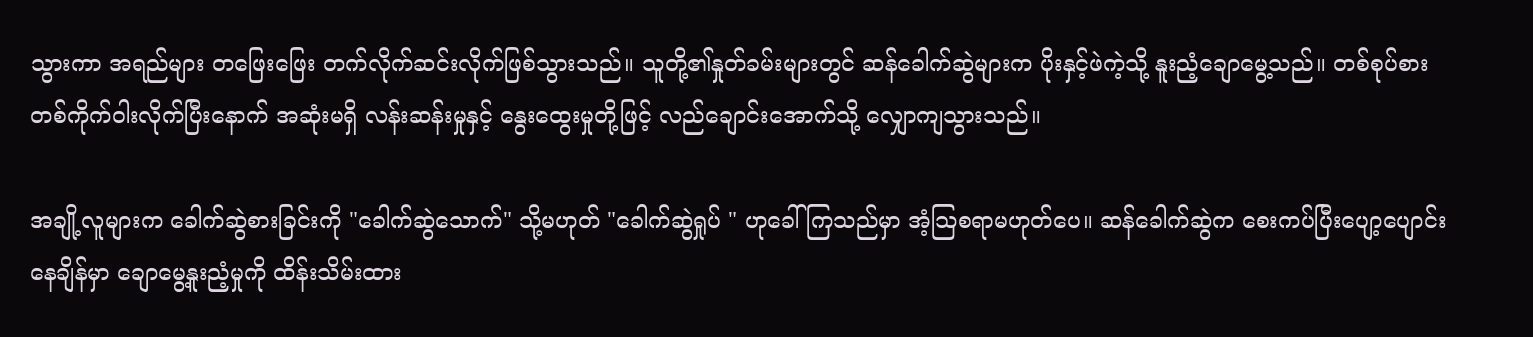သွားကာ အရည်များ တဖြေးဖြေး တက်လိုက်ဆင်းလိုက်ဖြစ်သွားသည်။ သူတို့၏နှုတ်ခမ်းများတွင် ဆန်ခေါက်ဆွဲများက ပိုးနှင့်ဖဲကဲ့သို့ နူးညံ့ချောမွေ့သည်။ တစ်စုပ်စား တစ်ကိုက်ဝါးလိုက်ပြီးနောက် အဆုံးမရှိ လန်းဆန်းမှုနှင့် နွေးထွေးမှုတို့ဖြင့် လည်ချောင်းအောက်သို့ လျှောကျသွားသည်။

အချို့လူများက ခေါက်ဆွဲစားခြင်းကို "ခေါက်ဆွဲသောက်" သို့မဟုတ် "ခေါက်ဆွဲရှုပ် " ဟုခေါ်ကြသည်မှာ အံ့သြစရာမဟုတ်ပေ။ ဆန်ခေါက်ဆွဲက စေးကပ်ပြီးပျော့ပျောင်းနေချိန်မှာ ချောမွေ့နူးညံ့မှုကို ထိန်းသိမ်းထား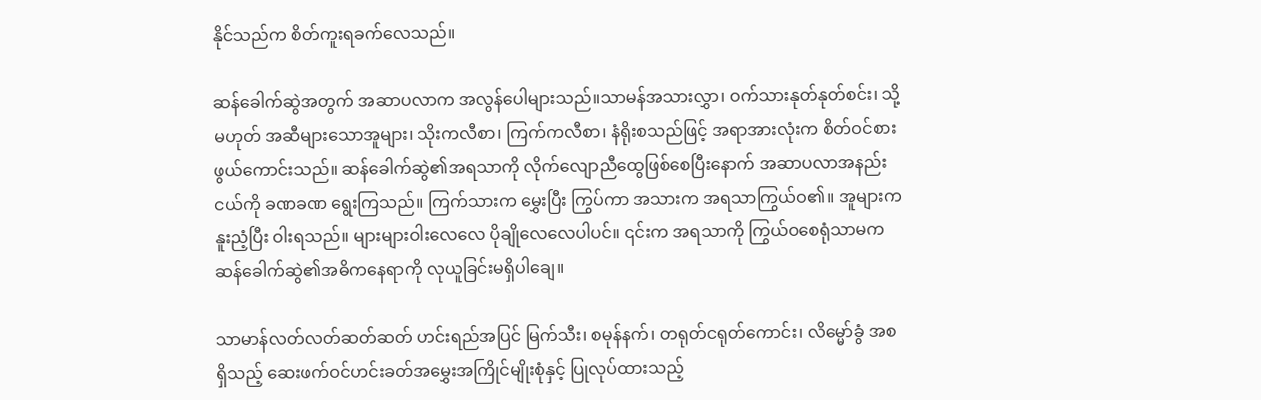နိုင်သည်က စိတ်ကူးရခက်လေသည်။

ဆန်ခေါက်ဆွဲအတွက် အဆာပလာက အလွန်ပေါများသည်။သာမန်အသားလွှာ၊ ဝက်သားနုတ်နုတ်စင်း၊ သို့မဟုတ် အဆီများသောအူများ၊ သိုးကလီစာ၊ ကြက်ကလီစာ၊ နံရိုးစသည်ဖြင့် အရာအားလုံးက စိတ်ဝင်စားဖွယ်ကောင်းသည်။ ဆန်ခေါက်ဆွဲ၏အရသာကို လိုက်လျောညီထွေဖြစ်စေပြီးနောက် အဆာပလာအနည်းငယ်ကို ခဏခဏ ရွေးကြသည်။ ကြက်သားက မွှေးပြီး ကြွပ်ကာ အသားက အရသာကြွယ်ဝ၏။ အူများက နူးညံ့ပြီး ဝါးရသည်။ များများဝါးလေလေ ပိုချိုလေလေပါပင်။ ၎င်းက အရသာကို ကြွယ်ဝစေရုံသာမက ဆန်ခေါက်ဆွဲ၏အဓိကနေရာကို လုယူခြင်းမရှိပါချေ။

သာမာန်လတ်လတ်ဆတ်ဆတ် ဟင်းရည်အပြင် မြက်သီး၊ စမုန်နက်၊ တရုတ်ငရုတ်ကောင်း၊ လိမ္မော်ခွံ အစရှိသည့် ဆေးဖက်ဝင်ဟင်းခတ်အမွှေးအကြိုင်မျိုးစုံနှင့် ပြုလုပ်ထားသည့်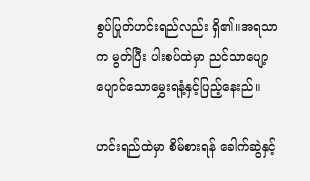စွပ်ပြုတ်ဟင်းရည်လည်း ရှိ၏။အရသာက မွတ်ပြီး ပါးစပ်ထဲမှာ ညင်သာပျော့ပျောင်သောမွှေးရနံ့နှင့်ပြည့်နေးည်။

ဟင်းရည်ထဲမှာ စိမ်စားရန် ခေါက်ဆွဲနှင့်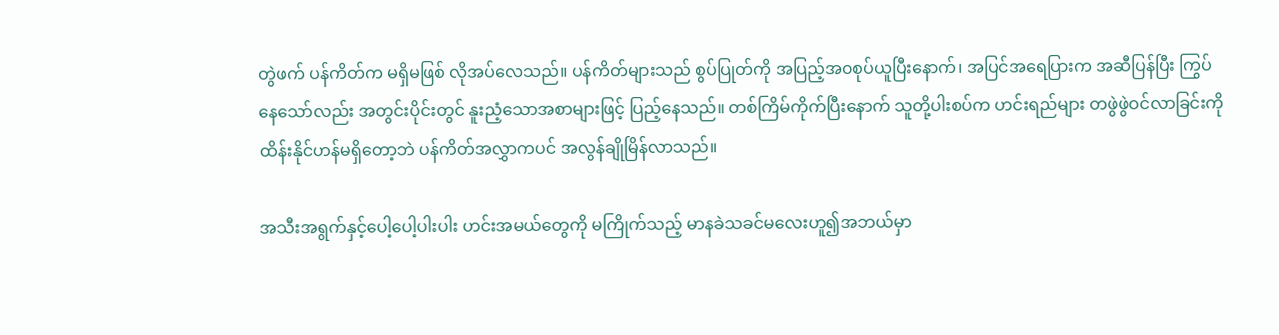တွဲဖက် ပန်ကိတ်က မရှိမဖြစ် လိုအပ်လေသည်။ ပန်ကိတ်များသည် စွပ်ပြုတ်ကို အပြည့်အ၀စုပ်ယူပြီးနောက်၊ အပြင်အရေပြားက အဆီပြန်ပြီး ကြွပ်နေသော်လည်း အတွင်းပိုင်းတွင် နူးညံ့သောအစာများဖြင့် ပြည့်နေသည်။ တစ်ကြိမ်ကိုက်ပြီးနောက် သူတို့ပါးစပ်က ဟင်းရည်များ တဖွဲဖွဲဝင်လာခြင်းကို ထိန်းနိုင်ဟန်မရှိတော့ဘဲ ပန်ကိတ်အလွှာကပင် အလွန်ချိုမြိန်လာသည်။

အသီးအရွက်နှင့်ပေါ့ပေါ့ပါးပါး ဟင်းအမယ်တွေကို မကြိုက်သည့် မာနခဲသခင်မလေးဟူ၍အဘယ်မှာ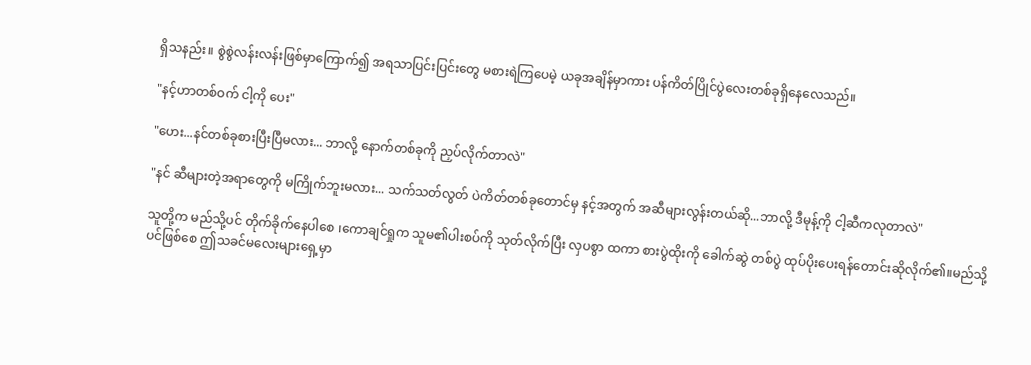ရှိသနည်း။ စွဲစွဲလန်းလန်းဖြစ်မှာကြောက်၍ အရသာပြင်းပြင်းတွေ မစားရဲကြပေမဲ့ ယခုအချိန်မှာကား ပန်ကိတ်ပြိုင်ပွဲလေးတစ်ခုရှိနေလေသည်။

"နင့်ဟာတစ်ဝက် ငါ့ကို ပေး"

"ဟေး...နင်တစ်ခုစားပြီးပြီမလား... ဘာလို့ နောက်တစ်ခုကို ညှပ်လိုက်တာလဲ"

"နင် ဆီများတဲ့အရာတွေကို မကြိုက်ဘူးမလား... သက်သတ်လွတ် ပဲကိတ်တစ်ခုတောင်မှ နင့်အတွက် အဆီများလွန်းတယ်ဆို...ဘာလို့ ဒီမုန့်ကို ငါ့ဆီကလုတာလဲ"

သူတို့က မည်သို့ပင် တိုက်ခိုက်နေပါစေ ၊ကောချင်ရှုက သူမ၏ပါးစပ်ကို သုတ်လိုက်ပြီး လှပစွာ ထကာ စားပွဲထိုးကို ခေါက်ဆွဲ တစ်ပွဲ ထုပ်ပိုးပေးရန်တောင်းဆိုလိုက်၏။မည်သို့ပင်ဖြစ်စေ ဤသခင်မလေးများရှေ့မှာ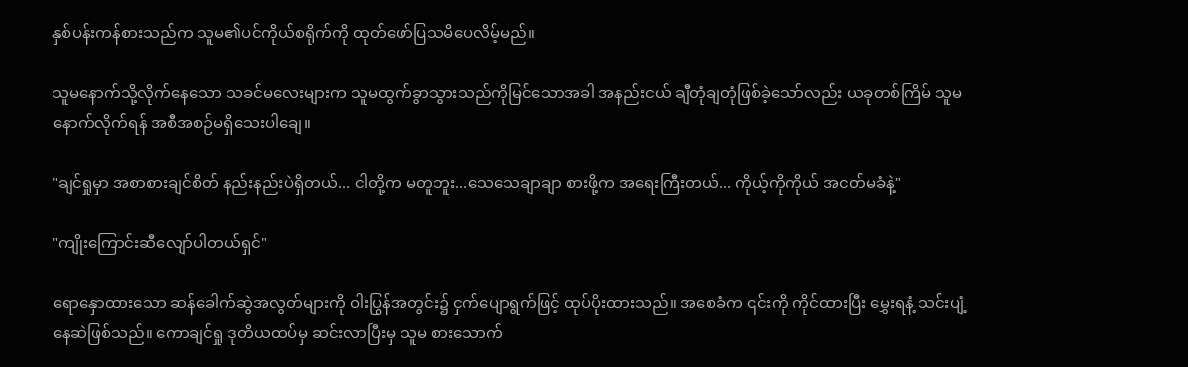နှစ်ပန်းကန်စားသည်က သူမ၏ပင်ကိုယ်စရိုက်ကို ထုတ်ဖော်ပြသမိပေလိမ့်မည်။

သူမနောက်သို့လိုက်နေသော သခင်မလေးများက သူမထွက်ခွာသွားသည်ကိုမြင်သောအခါ အနည်းငယ် ချီတုံချတုံဖြစ်ခဲ့သော်လည်း ယခုတစ်ကြိမ် သူမနောက်လိုက်ရန် အစီအစဉ်မရှိသေးပါချေ။

"ချင်ရှုမှာ အစာစားချင်စိတ် နည်းနည်းပဲရှိတယ်... ငါတို့က မတူဘူး...သေသေချာချာ စားဖို့က အရေးကြီးတယ်... ကိုယ့်ကိုကိုယ် အငတ်မခံနဲ့"

"ကျိုးကြောင်းဆီလျော်ပါတယ်ရှင်"

ရောနှောထားသော ဆန်ခေါက်ဆွဲအလွတ်များကို ဝါးပြွန်အတွင်း၌ ငှက်ပျောရွက်ဖြင့် ထုပ်ပိုးထားသည်။ အစေခံက ၎င်းကို ကိုင်ထားပြီး မွှေးရနံ့ သင်းပျံ့နေဆဲဖြစ်သည်။ ကောချင်ရှု ဒုတိယထပ်မှ ဆင်းလာပြီးမှ သူမ စားသောက်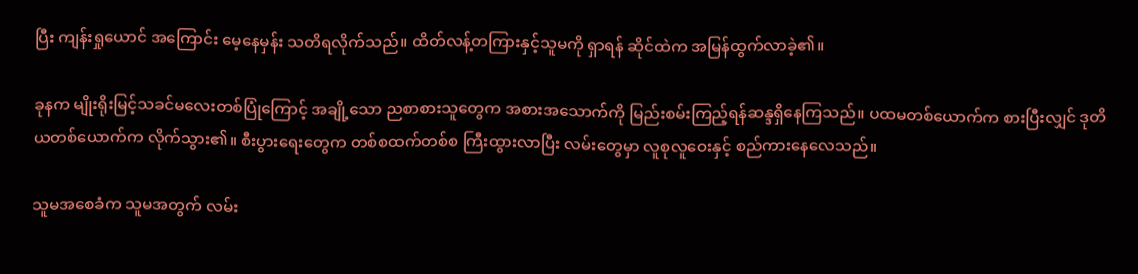ပြီး ကျန်းရှုယောင် အကြောင်း မေ့နေမှန်း သတိရလိုက်သည်။ ထိတ်လန့်တကြားနှင့်သူမကို ရှာရန် ဆိုင်ထဲက အမြန်ထွက်လာခဲ့၏။

ခုနက မျိုးရိုးမြင့်သခင်မလေးတစ်ပြုံကြောင့် အချို့သော ညစာစားသူတွေက အစားအသောက်ကို မြည်းစမ်းကြည့်ရန်ဆန္ဒရှိနေကြသည်။ ပထမတစ်ယောက်က စားပြီးလျှင် ဒုတိယတစ်ယောက်က လိုက်သွား၏။ စီးပွားရေးတွေက တစ်စထက်တစ်စ ကြီးထွားလာပြီး လမ်းတွေမှာ လူစုလူဝေးနှင့် စည်ကားနေလေသည်။

သူမအစေခံက သူမအတွက် လမ်း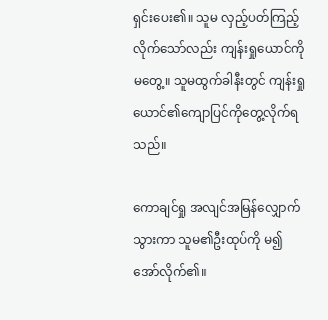ရှင်းပေး၏။ သူမ လှည့်ပတ်ကြည့်လိုက်သော်လည်း ကျန်းရှုယောင်ကို မတွေ့။ သူမထွက်ခါနီးတွင် ကျန်းရှုယောင်၏ကျောပြင်ကိုတွေ့လိုက်ရသည်။

ကောချင်ရှု အလျင်အမြန်လျှောက်သွားကာ သူမ၏ဦးထုပ်ကို မ၍အော်လိုက်၏။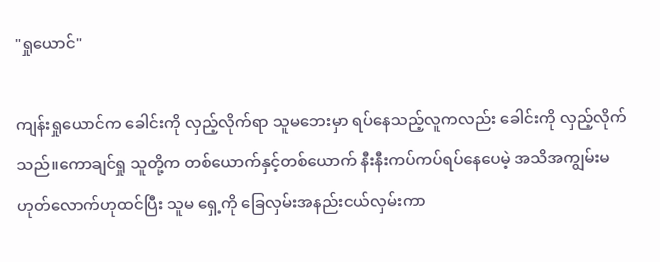"ရှုယောင်"

ကျန်းရှုယောင်က ခေါင်းကို လှည့်လိုက်ရာ သူမဘေးမှာ ရပ်နေသည့်လူကလည်း ခေါင်းကို လှည့်လိုက်သည်။ကောချင်ရှု သူတို့က တစ်ယောက်နှင့်တစ်ယောက် နီးနီးကပ်ကပ်ရပ်နေပေမဲ့ အသိအကျွမ်းမဟုတ်လောက်ဟုထင်ပြီး သူမ ရှေ့ကို ခြေလှမ်းအနည်းငယ်လှမ်းကာ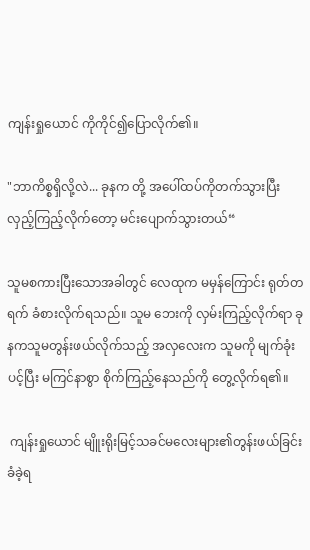ကျန်းရှုယောင် ကိုကိုင်၍ပြောလိုက်၏။

"ဘာကိစ္စရှိလို့လဲ... ခုနက တို့ အပေါ်ထပ်ကိုတက်သွားပြီး လှည့်ကြည့်လိုက်တော့ မင်းပျောက်သွားတယ်“

သူမစကားပြီးသောအခါတွင် လေထုက မမှန်ကြောင်း ရုတ်တရက် ခံစားလိုက်ရသည်။ သူမ ဘေးကို လှမ်းကြည့်လိုက်ရာ ခုနကသူမတွန်းဖယ်လိုက်သည့် အလှလေးက သူမကို မျက်ခုံးပင့်ပြီး မကြင်နာစွာ စိုက်ကြည့်နေသည်ကို တွေ့လိုက်ရ၏။

 ကျန်းရှုယောင် မျိူးရိုးမြင့်သခင်မလေးများ၏တွန်းဖယ်ခြင်း ခံခဲ့ရ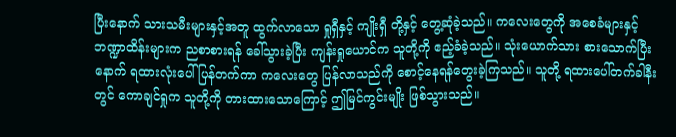ပြီးနောက် သားသမီးများနှင့်အတူ ထွက်လာသော ရှုရှီနှင့် ကျိုးရှီ တို့နှင့် တွေ့ဆုံခဲ့သည်။ ကလေးတွေကို အစေခံများနှင့် ဘဏ္ဍာထိန်းများက ညစာစားရန် ခေါ်သွားခဲ့ပြီး ကျန်းရှုယောင်က သူတို့ကို ဧည့်ခံခဲ့သည်။ သုံးယောက်သား စားသောက်ပြီးနောက် ရထားလုံးပေါ်ပြန်တက်ကာ ကလေးတွေ ပြန်လာသည်ကို စောင့်နေရန်တွေးခဲ့ကြသည်။ သူတို့ ရထားပေါ်တက်ခါနီးတွင် ကောချင်ရှုက သူတို့ကို တားထားသောကြောင့် ဤမြင်ကွင်းမျိုး ဖြစ်သွားသည်။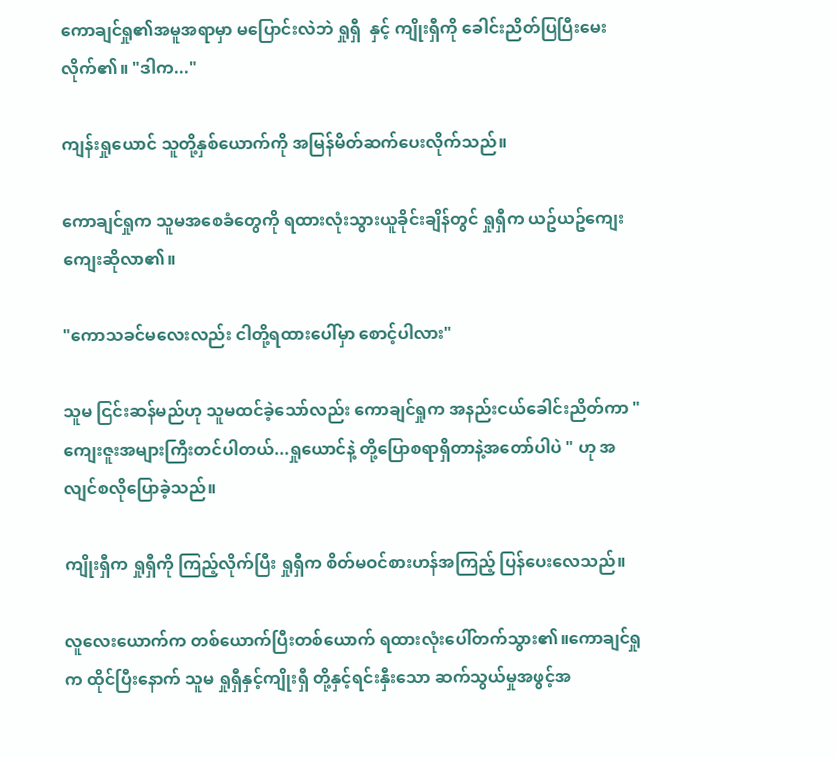ကောချင်ရှု၏အမူအရာမှာ မပြောင်းလဲဘဲ ရှုရှီ  နှင့် ကျိုးရှီကို ခေါင်းညိတ်ပြပြီးမေးလိုက်၏။ "ဒါက..."

ကျန်းရှုယောင် သူတို့နှစ်ယောက်ကို အမြန်မိတ်ဆက်ပေးလိုက်သည်။

ကောချင်ရှုက သူမအစေခံတွေကို ရထားလုံးသွားယူခိုင်းချိန်တွင် ရှုရှီက ယဥ်ယဥ်ကျေးကျေးဆိုလာ၏။

"ကောသခင်မလေးလည်း ငါတို့ရထားပေါ်မှာ စောင့်ပါလား"

သူမ ငြင်းဆန်မည်ဟု သူမထင်ခဲ့သော်လည်း ကောချင်ရှုက အနည်းငယ်ခေါင်းညိတ်ကာ "ကျေးဇူးအများကြီးတင်ပါတယ်...ရှုယောင်နဲ့ တို့ပြောစရာရှိတာနဲ့အတော်ပါပဲ " ဟု အလျင်စလိုပြောခဲ့သည်။

ကျိုးရှီက ရှုရှီကို ကြည့်လိုက်ပြီး ရှုရှီက စိတ်မဝင်စားဟန်အကြည့် ပြန်ပေးလေသည်။

လူလေးယောက်က တစ်ယောက်ပြီးတစ်ယောက် ရထားလုံးပေါ်တက်သွား၏။ကောချင်ရှုက ထိုင်ပြီးနောက် သူမ ရှုရှီနှင့်ကျိုးရှီ တို့နှင့်ရင်းနှီးသော ဆက်သွယ်မှုအဖွင့်အ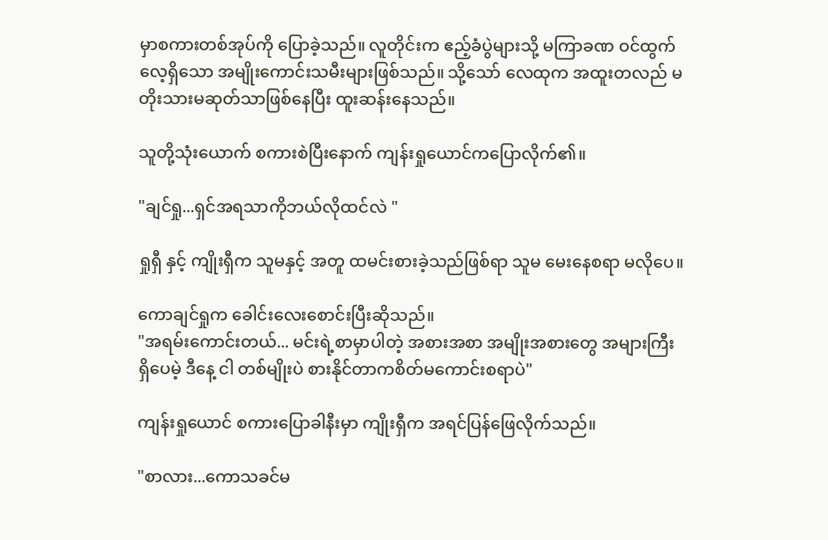မှာစကားတစ်အုပ်ကို ပြောခဲ့သည်။ လူတိုင်းက ဧည့်ခံပွဲများသို့ မကြာခဏ ဝင်ထွက်လေ့ရှိသော အမျိုးကောင်းသမီးများဖြစ်သည်။ သို့သော် လေထုက အထူးတလည် မတိုးသားမဆုတ်သာဖြစ်နေပြီး ထူးဆန်းနေသည်။

သူတို့သုံးယောက် စကားစဲပြီးနောက် ကျန်းရှုယောင်ကပြောလိုက်၏။

"ချင်ရှု...ရှင်အရသာကိုဘယ်လိုထင်လဲ "

ရှုရှီ နှင့် ကျိုးရှီက သူမနှင့် အတူ ထမင်းစားခဲ့သည်ဖြစ်ရာ သူမ မေးနေစရာ မလိုပေ။

ကောချင်ရှုက ခေါင်းလေးစောင်းပြီးဆိုသည်။
"အရမ်းကောင်းတယ်... မင်းရဲ့စာမှာပါတဲ့ အစားအစာ အမျိုးအစားတွေ အများကြီးရှိပေမဲ့ ဒီနေ့ ငါ တစ်မျိုးပဲ စားနိုင်တာကစိတ်မကောင်းစရာပဲ"

ကျန်းရှုယောင် စကားပြောခါနီးမှာ ကျိုးရှီက အရင်ပြန်ဖြေလိုက်သည်။

"စာလား...ကောသခင်မ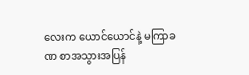လေးက ယောင်ယောင်နဲ့ မကြာခဏ စာအသွားအပြန်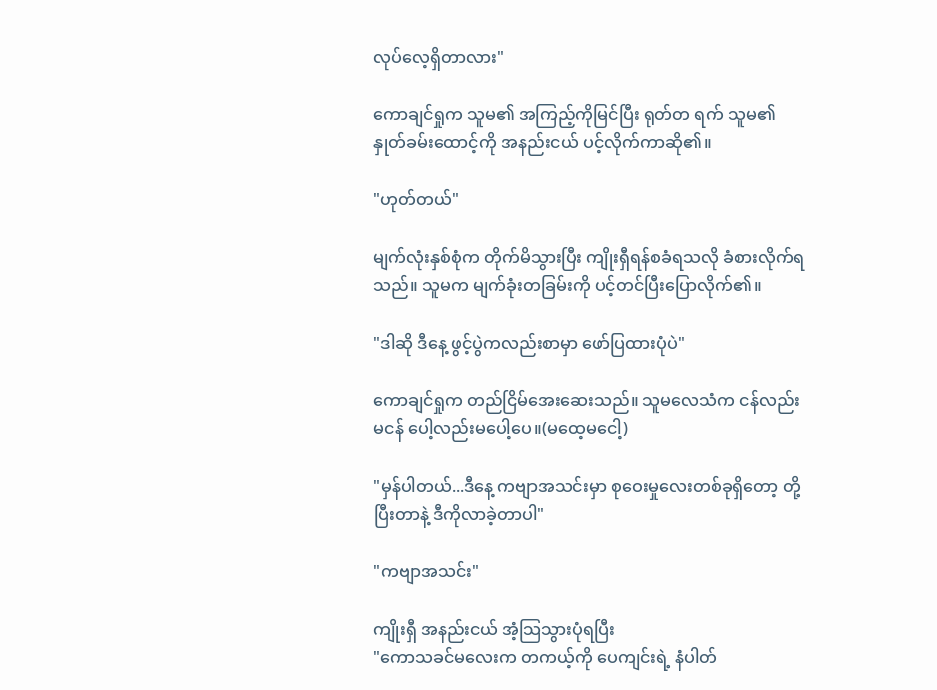လုပ်လေ့ရှိတာလား"

ကောချင်ရှုက သူမ၏ အကြည့်ကိုမြင်ပြီး ရုတ်တ ရက် သူမ၏နှုတ်ခမ်းထောင့်ကို အနည်းငယ် ပင့်လိုက်ကာဆို၏။

"ဟုတ်တယ်"

မျက်လုံးနှစ်စုံက တိုက်မိသွားပြီး ကျိုးရှီရန်စခံရသလို ခံစားလိုက်ရသည်။ သူမက မျက်ခုံးတခြမ်းကို ပင့်တင်ပြီးပြောလိုက်၏။

"ဒါဆို ဒီနေ့ ဖွင့်ပွဲကလည်းစာမှာ ဖော်ပြထားပုံပဲ"

ကောချင်ရှုက တည်ငြိမ်အေးဆေးသည်။ သူမလေသံက ငန်လည်းမငန် ပေါ့လည်းမပေါ့ပေ။(မထေ့မငေါ့)

"မှန်ပါတယ်...ဒီနေ့ ကဗျာအသင်းမှာ စုဝေးမှုလေးတစ်ခုရှိတော့ တို့ ပြီးတာနဲ့ ဒီကိုလာခဲ့တာပါ"

"ကဗျာအသင်း"

ကျိုးရှီ အနည်းငယ် အံ့သြသွားပုံရပြီး
"ကောသခင်မလေးက တကယ့်ကို ပေကျင်းရဲ့ နံပါတ်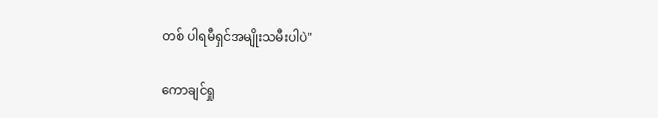တစ် ပါရမီရှင်အမျိုးသမီးပါပဲ"

ကောချင်ရှု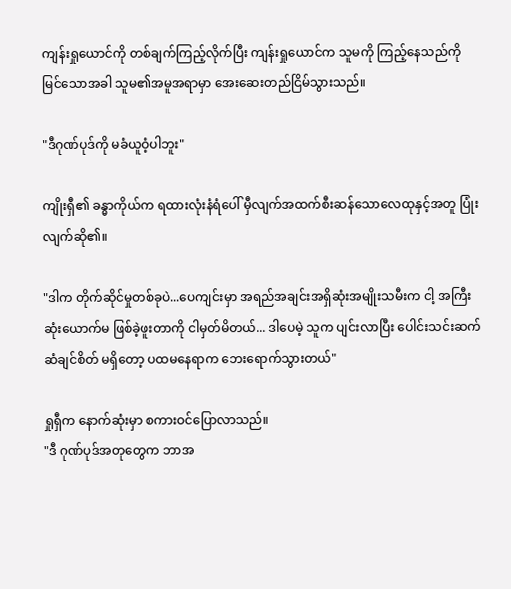ကျန်းရှုယောင်ကို တစ်ချက်ကြည့်လိုက်ပြီး ကျန်းရှုယောင်က သူမကို ကြည့်နေသည်ကို မြင်သောအခါ သူမ၏အမူအရာမှာ အေးဆေးတည်ငြိမ်သွားသည်။

"ဒီဂုဏ်ပုဒ်ကို မခံယူဝံ့ပါဘူး"

ကျိုးရှီ၏ ခန္ဓာကိုယ်က ရထားလုံးနံရံပေါ် မှီလျက်အထက်စီးဆန်သောလေထုနှင့်အတူ ပြုံးလျက်ဆို၏။

"ဒါက တိုက်ဆိုင်မှုတစ်ခုပဲ...ပေကျင်းမှာ အရည်အချင်းအရှိဆုံးအမျိုးသမီးက ငါ့ အကြီးဆုံးယောက်မ ဖြစ်ခဲ့ဖူးတာကို ငါမှတ်မိတယ်... ဒါပေမဲ့ သူက ပျင်းလာပြီး ပေါင်းသင်းဆက်ဆံချင်စိတ် မရှိတော့ ပထမနေရာက ဘေးရောက်သွားတယ်"

ရှုရှီက နောက်ဆုံးမှာ စကားဝင်ပြောလာသည်။
"ဒီ ဂုဏ်ပုဒ်အတုတွေက ဘာအ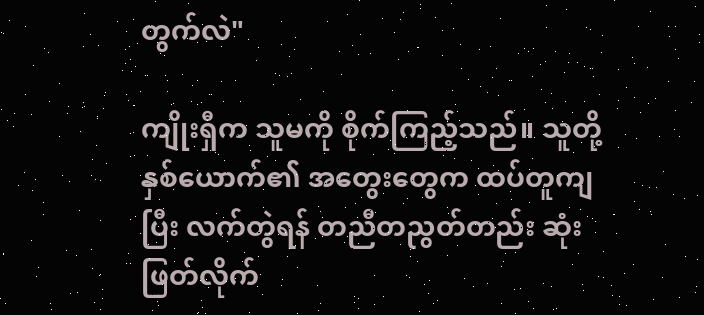တွက်လဲ"

ကျိုးရှီက သူမကို စိုက်ကြည့်သည်။ သူတို့နှစ်ယောက်၏ အတွေးတွေက ထပ်တူကျပြီး လက်တွဲရန် တညီတညွတ်တည်း ဆုံးဖြတ်လိုက်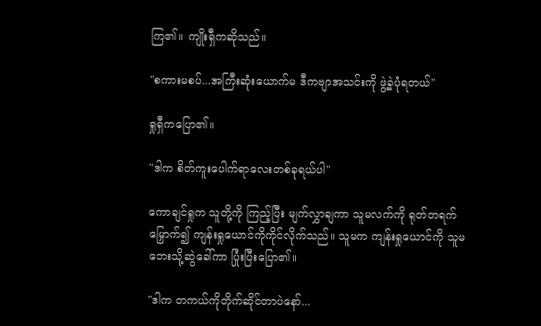ကြ၏။ ကျိုးရှီကဆိုသည်။

"စကားမစပ်...အကြီးဆုံးယောက်မ ဒီကဗျာအသင်းကို ဖွဲ့ခဲ့ပုံရတယ်"

ရှုရှီကပြော၏။

"ဒါက စိတ်ကူးပေါက်ရာလေးတစ်ခုရယ်ပါ"

ကောချင်ရှုက သူတို့ကို ကြည့်ပြီး မျက်လွှာချကာ သူမလက်ကို ရုတ်တရက် မြှောက်၍ ကျန်းရှုယောင်ကိုကိုင်လိုက်သည်။ သူမက ကျန်းရှုယောင်ကို သူမဘေးသို့ဆွဲခေါ်ကာ ပြုံးပြီးပြော၏။

"ဒါက တကယ်ကိုတိုက်ဆိုင်တာပဲနော်...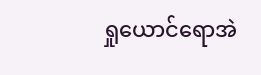ရှုယောင်ရောအဲ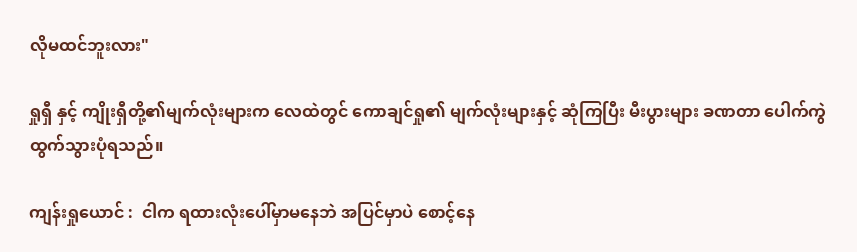လိုမထင်ဘူးလား"

ရှုရှီ နှင့် ကျိုးရှီတို့၏မျက်လုံးများက လေထဲတွင် ကောချင်ရှု၏ မျက်လုံးများနှင့် ဆုံကြပြီး မီးပွားများ ခဏတာ ပေါက်ကွဲထွက်သွားပုံရသည်။

ကျန်းရှုယောင် :  ငါက ရထားလုံးပေါ်မှာမနေဘဲ အပြင်မှာပဲ စောင့်နေ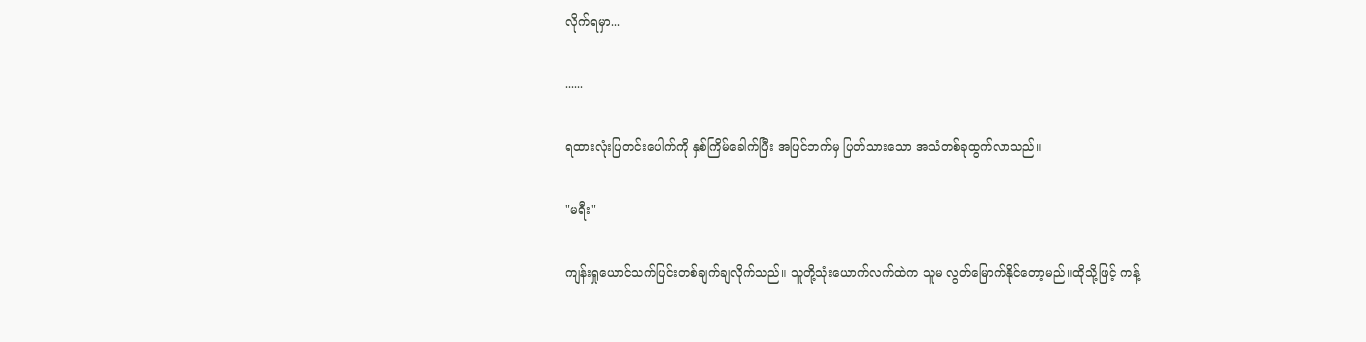လိုက်ရမှာ...

......

ရထားလုံးပြတင်းပေါက်ကို နှစ်ကြိမ်ခေါက်ပြီး အပြင်ဘက်မှ ပြတ်သားသော အသံတစ်ခုထွက်လာသည်။

"မရီး"

ကျန်းရှုယောင်သက်ပြင်းတစ်ချက်ချလိုက်သည်။ သူတို့သုံးယောက်လက်ထဲက သူမ လွတ်မြောက်နိုင်တော့မည်။ထိုသို့ဖြင့် ကန့်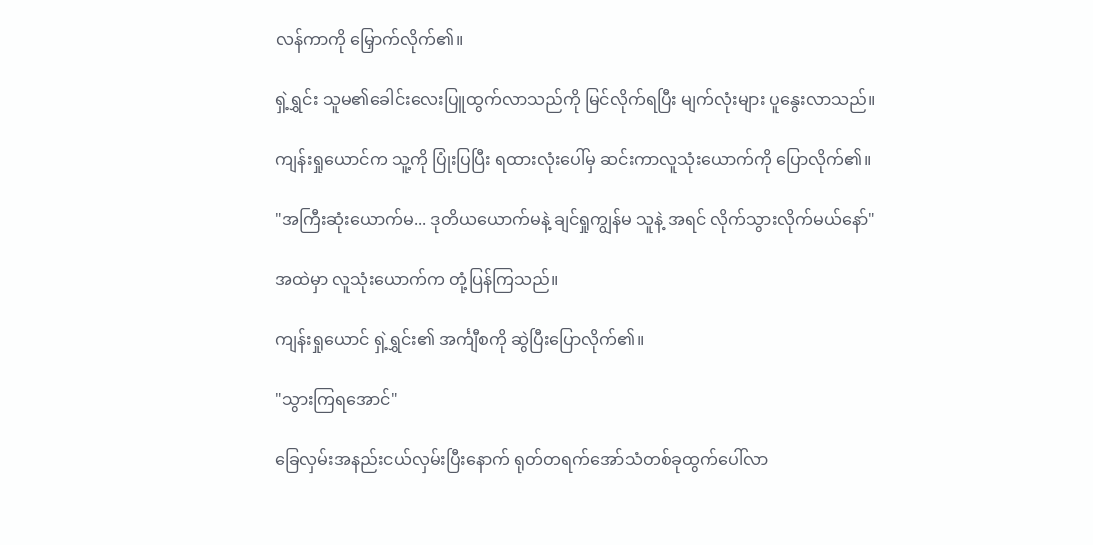လန်ကာကို မြှောက်လိုက်၏။

ရှဲ့ရွှင်း သူမ၏ခေါင်းလေးပြူထွက်လာသည်ကို မြင်လိုက်ရပြီး မျက်လုံးများ ပူနွေးလာသည်။

ကျန်းရှုယောင်က သူ့ကို ပြုံးပြပြီး ရထားလုံးပေါ်မှ ဆင်းကာလူသုံးယောက်ကို ပြောလိုက်၏။

"အကြီးဆုံးယောက်မ... ဒုတိယယောက်မနဲ့ ချင်ရှုကျွန်မ သူနဲ့ အရင် လိုက်သွားလိုက်မယ်နော်"

အထဲမှာ လူသုံးယောက်က တုံ့ပြန်ကြသည်။

ကျန်းရှုယောင် ရှဲ့ရွှင်း၏ အင်္ကျီစကို ဆွဲပြီးပြောလိုက်၏။

"သွားကြရအောင်"

ခြေလှမ်းအနည်းငယ်လှမ်းပြီးနောက် ရုတ်တရက်အော်သံတစ်ခုထွက်ပေါ်လာ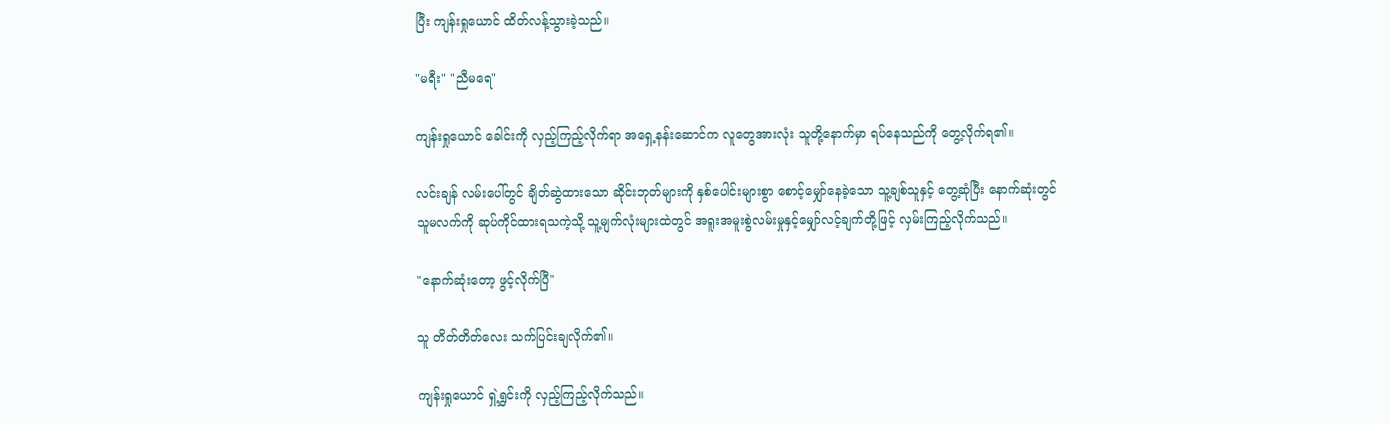ပြီး ကျန်းရှုယောင် ထိတ်လန့်သွားခဲ့သည်။

"မရီး" "ညီမရေ"

ကျန်းရှုယောင် ခေါင်းကို လှည့်ကြည့်လိုက်ရာ အရှေ့နန်းဆောင်က လူတွေအားလုံး သူတို့နောက်မှာ ရပ်နေသည်ကို တွေ့လိုက်ရ၏။

လင်းချန် လမ်းပေါ်တွင် ချိတ်ဆွဲထားသော ဆိုင်းဘုတ်များကို နှစ်ပေါင်းများစွာ စောင့်မျှော်နေခဲ့သော သူ့ချစ်သူနှင့် တွေ့ဆုံပြီး နောက်ဆုံးတွင် သူမလက်ကို ဆုပ်ကိုင်ထားရသကဲ့သို့ သူ့မျက်လုံးများထဲတွင် အရူးအမူးစွဲလမ်းမှုနှင့်မျှော်လင့်ချက်တို့ဖြင့် လှမ်းကြည့်လိုက်သည်။

"နောက်ဆုံးတော့ ဖွင့်လိုက်ပြီ"

သူ တိတ်တိတ်လေး သက်ပြင်းချလိုက်၏။

ကျန်းရှုယောင် ရှဲ့ရွှင်းကို လှည့်ကြည့်လိုက်သည်။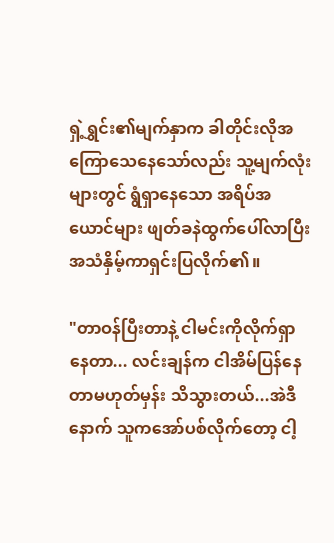ရှဲ့ရွှင်း၏မျက်နှာက ခါတိုင်းလိုအကြောသေနေသော်လည်း သူ့မျက်လုံးများတွင် ရွံရှာနေသော အရိပ်အယောင်များ ဖျတ်ခနဲထွက်ပေါ်လာပြီး အသံနှိမ့်ကာရှင်းပြလိုက်၏။

"တာဝန်ပြီးတာနဲ့ ငါမင်းကိုလိုက်ရှာနေတာ... လင်းချန်က ငါအိမ်ပြန်နေတာမဟုတ်မှန်း သိသွားတယ်...အဲဒီနောက် သူကအော်ပစ်လိုက်တော့ ငါ့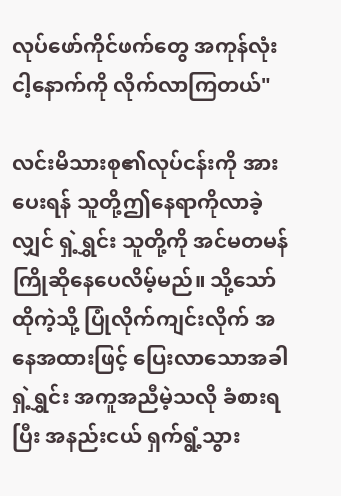လုပ်ဖော်ကိုင်ဖက်တွေ အကုန်လုံး ငါ့နောက်ကို လိုက်လာကြတယ်"

လင်းမိသားစု၏လုပ်ငန်းကို အားပေးရန် သူတို့ဤနေရာကိုလာခဲ့လျှင် ရှဲ့ရွှင်း သူတို့ကို အင်မတမန် ကြိုဆိုနေပေလိမ့်မည်။ သို့သော် ထိုကဲ့သို့ ပြုံလိုက်ကျင်းလိုက် အနေအထားဖြင့် ပြေးလာသောအခါ ရှဲ့ရွှင်း အကူအညီမဲ့သလို ခံစားရပြီး အနည်းငယ် ရှက်ရွံ့သွား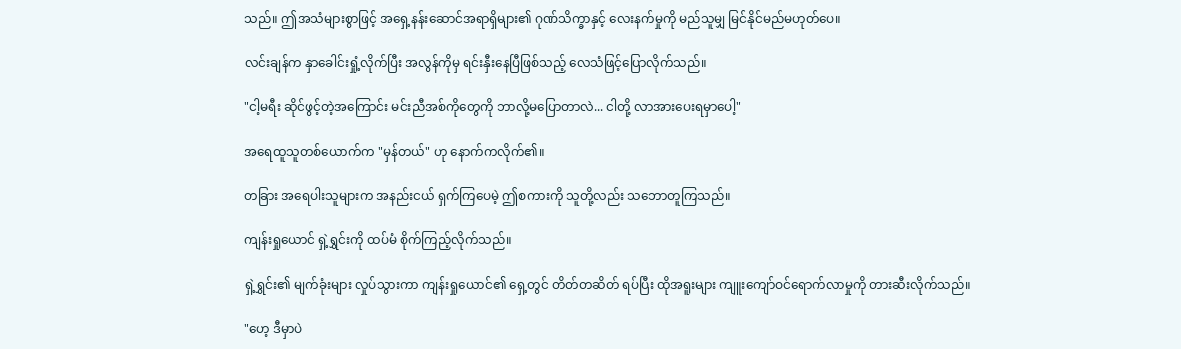သည်။ ဤအသံများစွာဖြင့် အရှေ့နန်းဆောင်အရာရှိများ၏ ဂုဏ်သိက္ခာနှင့် လေးနက်မှုကို မည်သူမျှ မြင်နိုင်မည်မဟုတ်ပေ။

လင်းချန်က နှာခေါင်းရှုံ့လိုက်ပြီး အလွန်ကိုမှ ရင်းနှီးနေပြီဖြစ်သည့် လေသံဖြင့်ပြောလိုက်သည်။

"ငါ့မရီး ဆိုင်ဖွင့်တဲ့အကြောင်း မင်းညီအစ်ကိုတွေကို ဘာလို့မပြောတာလဲ... ငါတို့ လာအားပေးရမှာပေါ့"

အရေထူသူတစ်ယောက်က "မှန်တယ်" ဟု နောက်ကလိုက်၏။

တခြား အရေပါးသူများက အနည်းငယ် ရှက်ကြပေမဲ့ ဤစကားကို သူတို့လည်း သဘောတူကြသည်။

ကျန်းရှုယောင် ရှဲ့ရွှင်းကို ထပ်မံ စိုက်ကြည့်လိုက်သည်။

ရှဲ့ရွှင်း၏ မျက်ခုံးများ လှုပ်သွားကာ ကျန်းရှုယောင်၏ ရှေ့တွင် တိတ်တဆိတ် ရပ်ပြီး ထိုအရူးများ ကျူးကျော်ဝင်ရောက်လာမှုကို တားဆီးလိုက်သည်။

"ဟေ့ ဒီမှာပဲ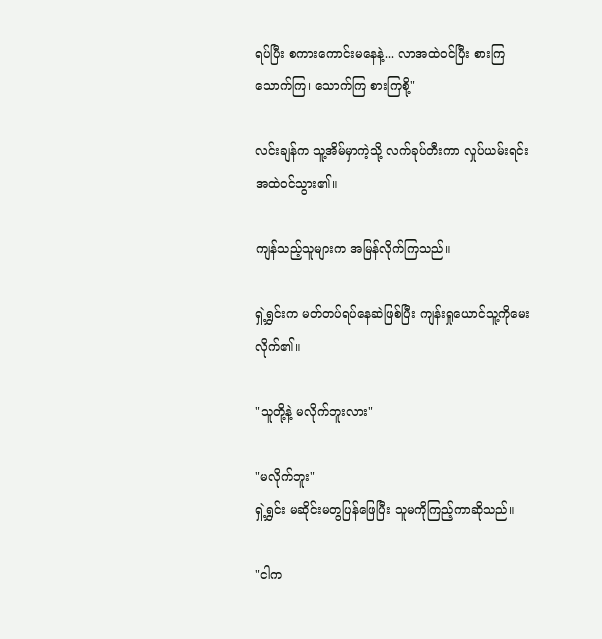ရပ်ပြီး စကားကောင်းမနေနဲ့... လာအထဲဝင်ပြီး စားကြ သောက်ကြ၊ သောက်ကြ စားကြစို့"

လင်းချန်က သူ့အိမ်မှာကဲ့သို့ လက်ခုပ်တီးကာ လှုပ်ယမ်းရင်း အထဲဝင်သွား၏။

ကျန်သည့်သူများက အမြန်လိုက်ကြသည်။

ရှဲ့ရွှင်းက မတ်တပ်ရပ်နေဆဲဖြစ်ပြီး ကျန်းရှုယောင်သူ့ကိုမေးလိုက်၏။

"သူတို့နဲ့ မလိုက်ဘူးလား"

"မလိုက်ဘူး"
ရှဲ့ရွှင်း မဆိုင်းမတွပြန်ဖြေပြီး သူမကိုကြည့်ကာဆိုသည်။

"ငါက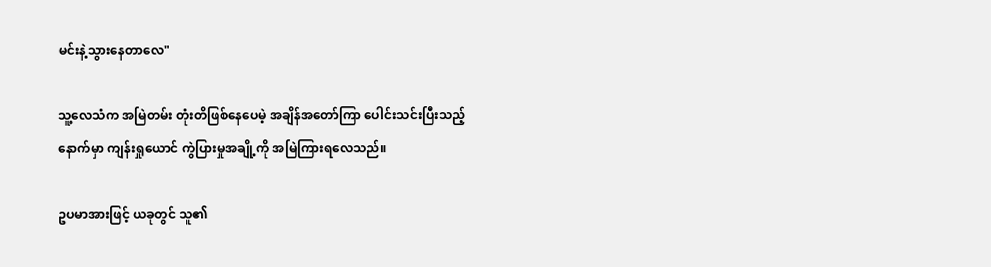မင်းနဲ့သွားနေတာလေ"

သူ့လေသံက အမြဲတမ်း တုံးတိဖြစ်နေပေမဲ့ အချိန်အတော်ကြာ ပေါင်းသင်းပြီးသည့် နောက်မှာ ကျန်းရှုယောင် ကွဲပြားမှုအချို့ကို အမြဲကြားရလေသည်။

ဥပမာအားဖြင့် ယခုတွင် သူ၏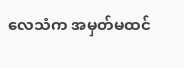လေသံက အမှတ်မထင်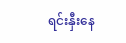ရင်းနှီးနေ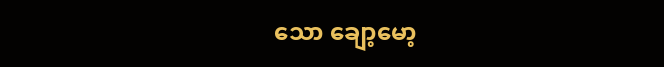သော ချော့မော့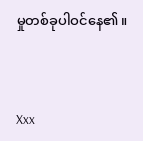မှုတစ်ခုပါဝင်နေ၏။



Xxx